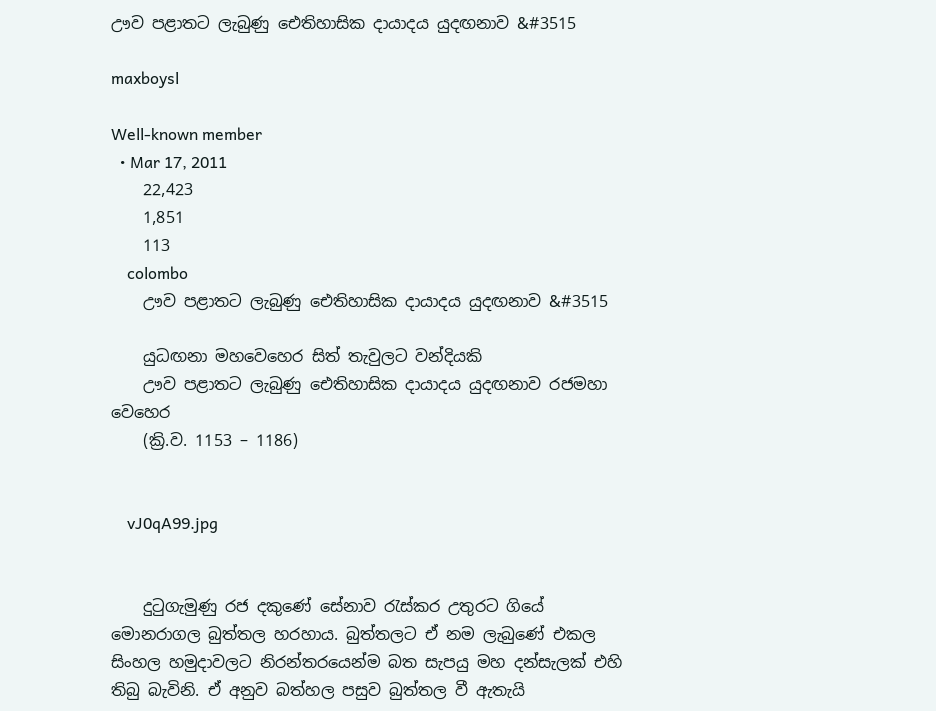ඌව පළාතට ලැබුණු ඓතිහාසික දායාදය යුදඟනාව &#3515

maxboysl

Well-known member
  • Mar 17, 2011
    22,423
    1,851
    113
    colombo
    ඌව පළාතට ලැබුණු ඓතිහාසික දායාදය යුදඟනාව &#3515

    යුධඟනා මහවෙහෙර සිත් තැවුලට වන්දියකි
    ඌව පළාතට ලැබුණු ඓතිහාසික දායාදය යුදඟනාව රජමහා වෙහෙර
    (ක්‍රි.ව. 1153 – 1186)


    vJ0qA99.jpg


    දුටුගැමුණු රජ දකුණේ සේනාව රැස්කර උතුරට ගියේ මොනරාගල බුත්තල හරහාය. බුත්තලට ඒ නම ලැබුණේ එකල සිංහල හමුදාවලට නිරන්තරයෙන්ම බත සැපයු මහ දන්සැලක් එහි තිබු බැවිනි. ඒ අනුව බත්හල පසුව බුත්තල වී ඇතැයි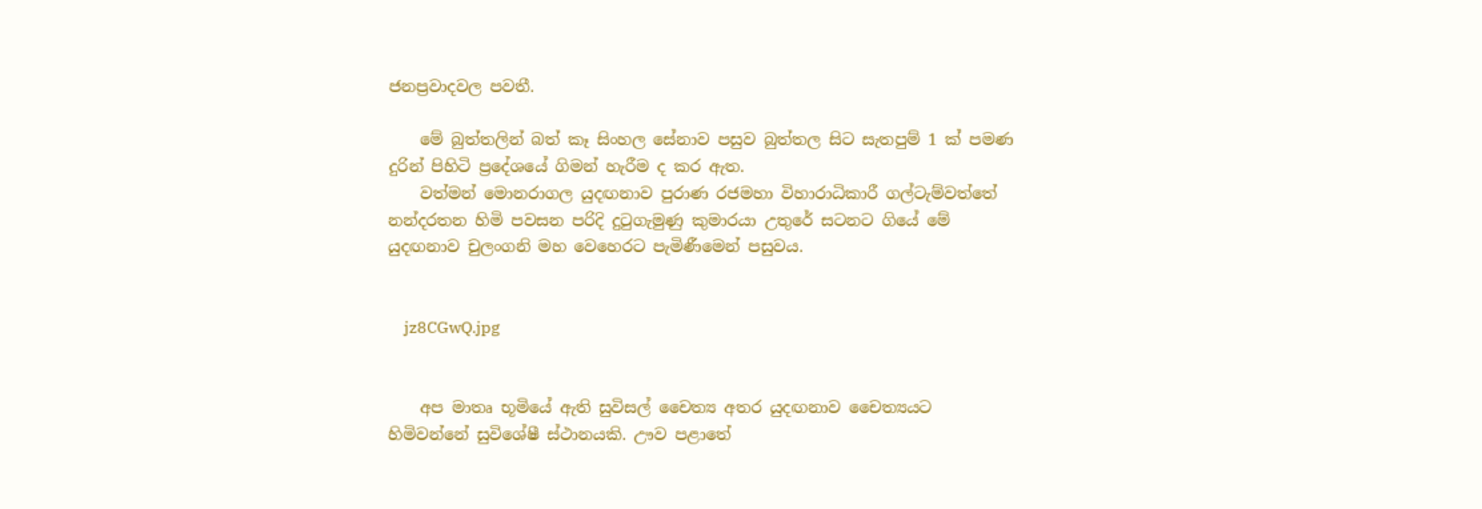ජනප්‍රවාදවල පවතී.

    මේ බුත්තලින් බත් කෑ සිංහල සේනාව පසුව බුත්තල සිට සැතපුම් 1 ක් පමණ දුරින් පිහිටි ප්‍රදේශයේ ගිමන් හැරීම ද කර ඇත.
    වත්මන් මොනරාගල යුදඟනාව පුරාණ රජමහා විහාරාධිකාරී ගල්ටැම්වත්තේ නන්දරතන හිමි පවසන පරිදි දුටුගැමුණු කුමාරයා උතුරේ සටනට ගියේ මේ යුදඟනාව චුලංගනි මහ වෙහෙරට පැමිණීමෙන් පසුවය.


    jz8CGwQ.jpg


    අප මාතෘ භූමියේ ඇති සුවිසල් චෛත්‍ය අතර යුදඟනාව චෛත්‍යයට හිමිවන්නේ සුවිශේෂී ස්ථානයකි. ඌව පළාතේ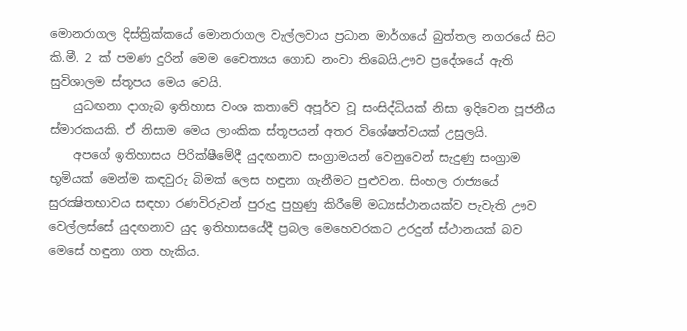මොනරාගල දිස්ත්‍රික්කයේ මොනරාගල වැල්ලවාය ප්‍රධාන මාර්ගයේ බුත්තල නගරයේ සිට කි.මී. 2 ක් පමණ දුරින් මෙම චෛත්‍යය ගොඩ නංවා තිබෙයි.ඌව ප්‍රදේශයේ ඇති සුවිශාලම ස්තූපය මෙය වෙයි.
    යුධඟනා දාගැබ ඉතිහාස වංශ කතාවේ අපූර්ව වූ සංසිද්ධියක් නිසා ඉදිවෙන පූජනීය ස්මාරකයකි. ඒ නිසාම මෙය ලාංකික ස්තූපයන් අතර විශේෂත්වයක් උසුලයි.
    අපගේ ඉතිහාසය පිරික්ෂීමේදී යුදඟනාව සංග්‍රාමයන් වෙනුවෙන් සැදුණු සංග්‍රාම භූමියක් මෙන්ම කඳවුරු බිමක් ලෙස හඳුනා ගැනීමට පුළුවන. සිංහල රාජ්‍යයේ සුරක්‍ෂිතභාවය සඳහා රණවිරුවන් පුරුදු පුහුණු කිරීමේ මධ්‍යස්ථානයක්ව පැවැති ඌව වෙල්ලස්සේ යුදඟනාව යුද ඉතිහාසයේදී ප්‍රබල මෙහෙවරකට උරදුන් ස්ථානයක් බව මෙසේ හඳුනා ගත හැකිය.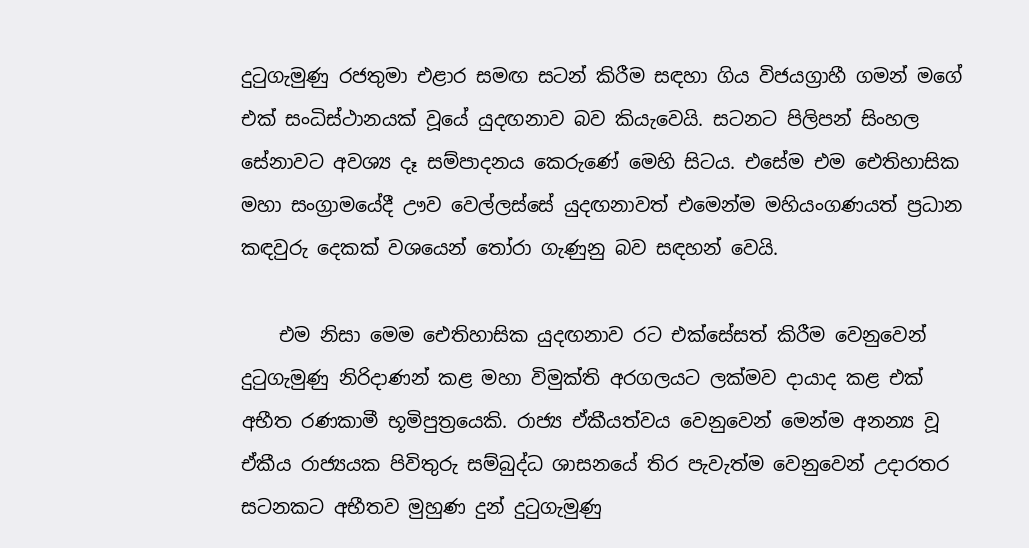දුටුගැමුණු රජතුමා එළාර සමඟ සටන් කිරීම සඳහා ගිය විජයග්‍රාහී ගමන් මගේ එක් සංධිස්ථානයක් වූයේ යුදඟනාව බව කියැවෙයි. සටනට පිලිපන් සිංහල සේනාවට අවශ්‍ය දෑ සම්පාදනය කෙරුණේ මෙහි සිටය. එසේම එම ඓතිහාසික මහා සංග්‍රාමයේදී ඌව වෙල්ලස්සේ යුදඟනාවත් එමෙන්ම මහියංගණයත් ප්‍රධාන කඳවුරු දෙකක් වශයෙන් තෝරා ගැණුනු බව සඳහන් වෙයි.

    එම නිසා මෙම ඓතිහාසික යුදඟනාව රට එක්සේසත් කිරීම වෙනුවෙන් දුටුගැමුණු නිරිදාණන් කළ මහා විමුක්ති අරගලයට ලක්මව දායාද කළ එක් අභීත රණකාමී භූමිපුත්‍රයෙකි. රාජ්‍ය ඒකීයත්වය වෙනුවෙන් මෙන්ම අනන්‍ය වූ ඒකීය රාජ්‍යයක පිවිතුරු සම්බුද්ධ ශාසනයේ තිර පැවැත්ම වෙනුවෙන් උදාරතර සටනකට අභීතව මුහුණ දුන් දුටුගැමුණු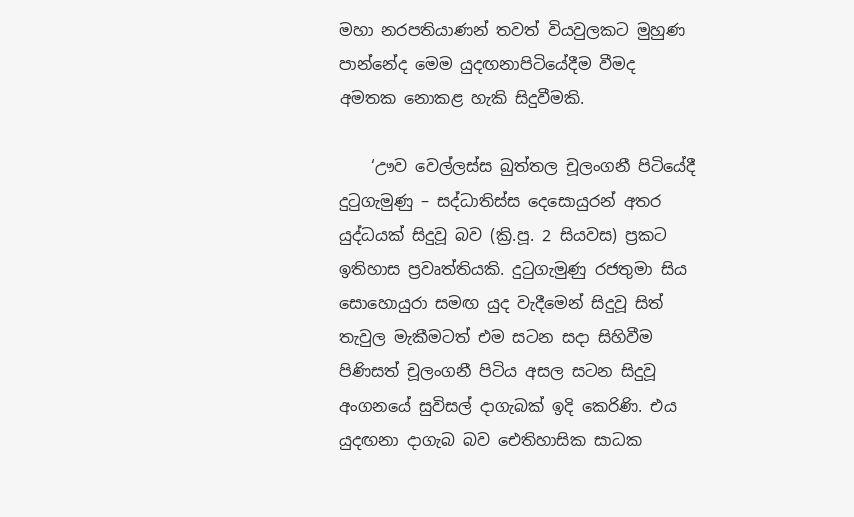මහා නරපතියාණන් තවත් වියවුලකට මුහුණ පාන්නේද මෙම යුදඟනාපිටියේදීම වීමද අමතක නොකළ හැකි සිදුවීමකි.

    ‘ඌව වෙල්ලස්ස බුත්තල චූලංගනී පිටියේදී දුටුගැමුණු – සද්ධාතිස්ස දෙසොයුරන් අතර යුද්ධයක් සිදුවූ බව (ක්‍රි.පූ. 2 සියවස) ප්‍රකට ඉතිහාස ප්‍රවෘත්තියකි. දුටුගැමුණු රජතුමා සිය සොහොයුරා සමඟ යුද වැදීමෙන් සිදුවූ සිත් තැවුල මැකීමටත් එම සටන සදා සිහිවීම පිණිසත් චූලංගනී පිටිය අසල සටන සිදුවූ අංගනයේ සුවිසල් දාගැබක් ඉදි කෙරිණි. එය යුදඟනා දාගැබ බව ඓතිහාසික සාධක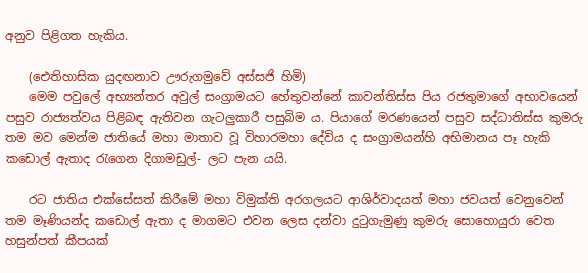අනුව පිළිගත හැකිය.

    (ඓතිහාසික යුදඟනාව ඌරුගමුවේ අස්සජි හිමි)
    මෙම පවුලේ අභ්‍යන්තර අවුල් සංග්‍රාමයට හේතුවන්නේ කාවන්තිස්ස පිය රජතුමාගේ අභාවයෙන් පසුව රාජ්‍යත්වය පිළිබඳ ඇතිවන ගැටලුකාරී පසුබිම ය. පියාගේ මරණයෙන් පසුව සද්ධාතිස්ස කුමරු තම මව මෙන්ම ජාතියේ මහා මාතාව වූ විහාරමහා දේවිය ද සංග්‍රාමයන්හි අභිමානය පෑ හැකි කඩොල් ඇතාද රැගෙන දිගාමඩුල්- ලට පැන යයි.

    රට ජාතිය එක්සේසත් කිරීමේ මහා විමුක්ති අරගලයට ආශිර්වාදයත් මහා ජවයත් වෙනුවෙන් තම මෑණියන්ද කඩොල් ඇතා ද මාගමට එවන ලෙස දන්වා දුටුගැමුණු කුමරු සොහොයුරා වෙත හසුන්පත් කීපයක්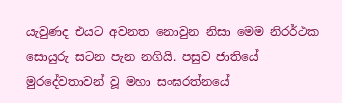යැවුණද එයට අවනත නොවුන නිසා මෙම නිරර්ථක සොයුරු සටන පැන නගියි. පසුව ජාතියේ මුරදේවතාවන් වූ මහා සංඝරත්නයේ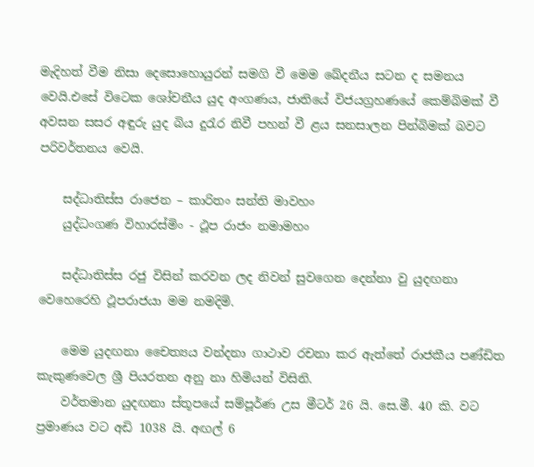මැදිහත් වීම නිසා දෙසොහොයුරන් සමගි වී මෙම ඛේදනීය සටන ද සමනය වෙයි.එසේ විටෙක ශෝචනීය යුද අංගණය, ජාතියේ විජයග්‍රහණයේ කෙම්බිමක් වී අවසන සසර අඳුරු යුද බිය දුරැර නිවී පහන් වී ළය සනසාලන පින්බිමක් බවට පරිවර්තනය වෙයි.

    සද්ධාතිස්ස රාජෙන – කාරිතං සන්ති මාවහං
    යුද්ධංගණ විහාරස්මිං - ථූප රාජං නමාමහං

    සද්ධාතිස්ස රජු විසින් කරවන ලද නිවන් සුවගෙන දෙන්නා වු යුදඟනා වෙහෙරෙහි ථූපරාජයා මම නමදිමි.

    මෙම යුදඟනා චෛත්‍යය වන්දනා ගාථාව රචනා කර ඇත්තේ රාජකීය පණ්ඩිත කැකුණවෙල ශ්‍රී පියරතන අනු නා හිමියන් විසිනි.
    වර්තමාන යුදඟනා ස්තූපයේ සම්පූර්ණ උස මීටර් 26 යි. සෙ.මී. 40 කි. වට ප්‍රමාණය වට අඩි 1038 යි. අඟල් 6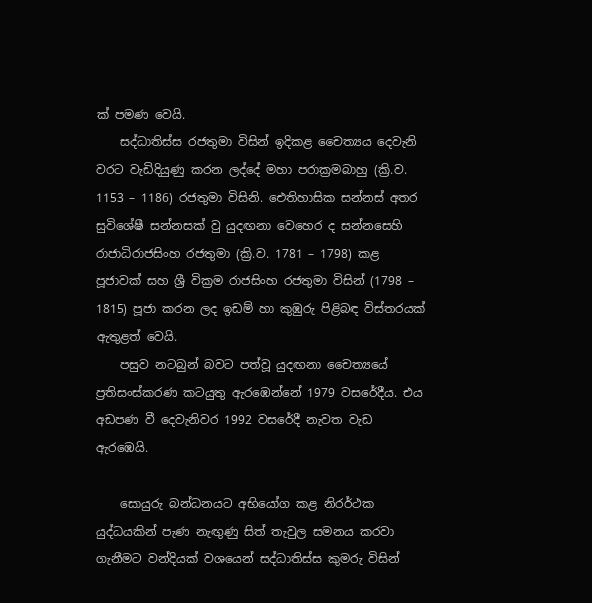ක් පමණ වෙයි.
    සද්ධාතිස්ස රජතුමා විසින් ඉදිකළ චෛත්‍යය දෙවැනි වරට වැඩිදියුණු කරන ලද්දේ මහා පරාක්‍රමබාහු (ක්‍රි.ව. 1153 – 1186) රජතුමා විසිනි. ඓතිහාසික සන්නස් අතර සුවිශේෂී සන්නසක් වු යුදඟනා වෙහෙර ද සන්නසෙහි රාජාධිරාජසිංහ රජතුමා (ක්‍රි.ව. 1781 – 1798) කළ පූජාවක් සහ ශ්‍රී වික්‍රම රාජසිංහ රජතුමා විසින් (1798 – 1815) පූජා කරන ලද ඉඩම් හා කුඹුරු පිළිබඳ විස්තරයක් ඇතුළත් වෙයි.
    පසුව නටබුන් බවට පත්වූ යුදඟනා චෛත්‍යයේ ප්‍රතිසංස්කරණ කටයුතු ඇරඹෙන්නේ 1979 වසරේදීය. එය අඩපණ වී දෙවැනිවර 1992 වසරේදී නැවත වැඩ ඇරඹෙයි.

    සොයුරු බන්ධනයට අභියෝග කළ නිරර්ථක යුද්ධයකින් පැණ නැඟුණු සිත් තැවුල සමනය කරවා ගැනීමට වන්දියක් වශයෙන් සද්ධාතිස්ස කුමරු විසින්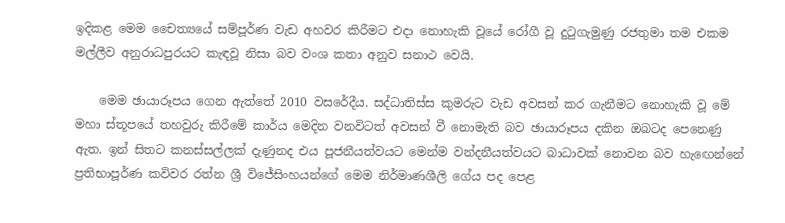ඉදිකළ මෙම චෛත්‍යයේ සම්පූර්ණ වැඩ අහවර කිරීමට එදා නොහැකි වූයේ රෝගී වූ දුටුගැමුණු රජතුමා තම එකම මල්ලීව අනුරාධපුරයට කැඳවූ නිසා බව වංශ කතා අනුව සනාථ වෙයි.

    මෙම ඡායාරූපය ගෙන ඇත්තේ 2010 වසරේදීය. සද්ධාතිස්ස කුමරුට වැඩ අවසන් කර ගැනීමට නොහැකි වූ මේ මහා ස්තූපයේ තහවුරු කිරීමේ කාර්ය මෙදින වනවිටත් අවසන් වී නොමැති බව ඡායාරූපය දකින ඔබටද පෙනෙණු ඇත. ඉන් සිතට කනස්සල්ලක් දැණුනද එය පූජනීයත්වයට මෙන්ම වන්දනීයත්වයට බාධාවක් නොවන බව හැඟෙන්නේ ප්‍රතිභාපූර්ණ කවිවර රත්න ශ්‍රී විජේසිංහයන්ගේ මෙම නිර්මාණශීලි ගේය පද පෙළ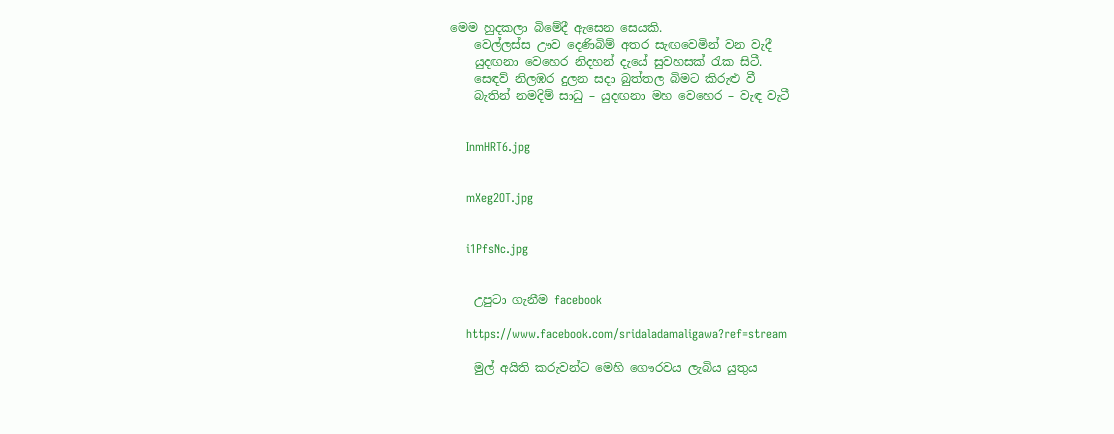මෙම හුදකලා බිමේදී ඇසෙන සෙයකි.
    වෙල්ලස්ස ඌව දෙණිබිම් අතර සැඟවෙමින් වන වැදී
    යුදඟනා වෙහෙර නිදහන් දැයේ සුවහසක් රැක සිටී.
    සෙඳව් නිලඹර දුලන සදා බුත්තල බිමට කිරුළු වී
    බැතින් නමදිම් සාධු – යුදඟනා මහ වෙහෙර – වැඳ වැටී


    InmHRT6.jpg


    mXeg2OT.jpg


    i1PfsNc.jpg


    උපුටා ගැනීම facebook

    https://www.facebook.com/sridaladamaligawa?ref=stream

    මුල් අයිති කරුවන්ට මෙහි ගෞරවය ලැබිය යුතුය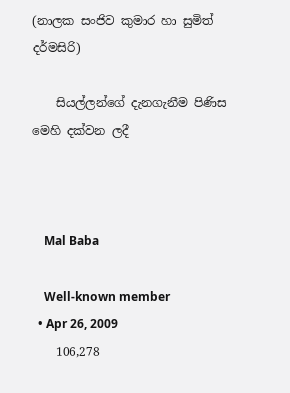(නාලක සංජිව කුමාර හා සුමිත් දර්මසිරි)

    සියල්ලන්ගේ දැනගැනීම පිණිස මෙහි දක්වන ලදී



    Mal Baba

    Well-known member
  • Apr 26, 2009
    106,278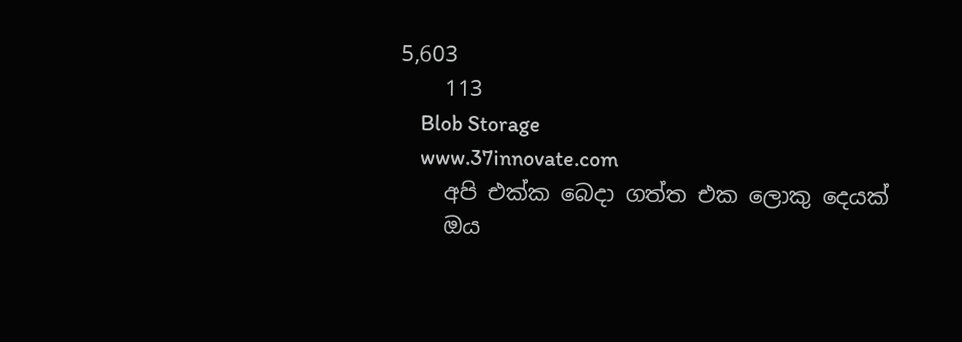5,603
    113
    Blob Storage
    www.37innovate.com
    අපි එක්ක බෙදා ගත්ත එක ලොකු දෙයක්
    ඔය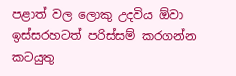පළාත් වල ලොකු උදවිය ඕවා ඉස්සරහටත් පරිස්සම් කරගන්න කටයුතු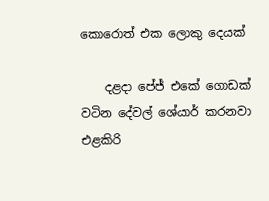කොරොත් එක ලොකු දෙයක්

    දළදා පේජ් එකේ ගොඩක් වටින දේවල් ශේයාර් කරනවා එළකිරි